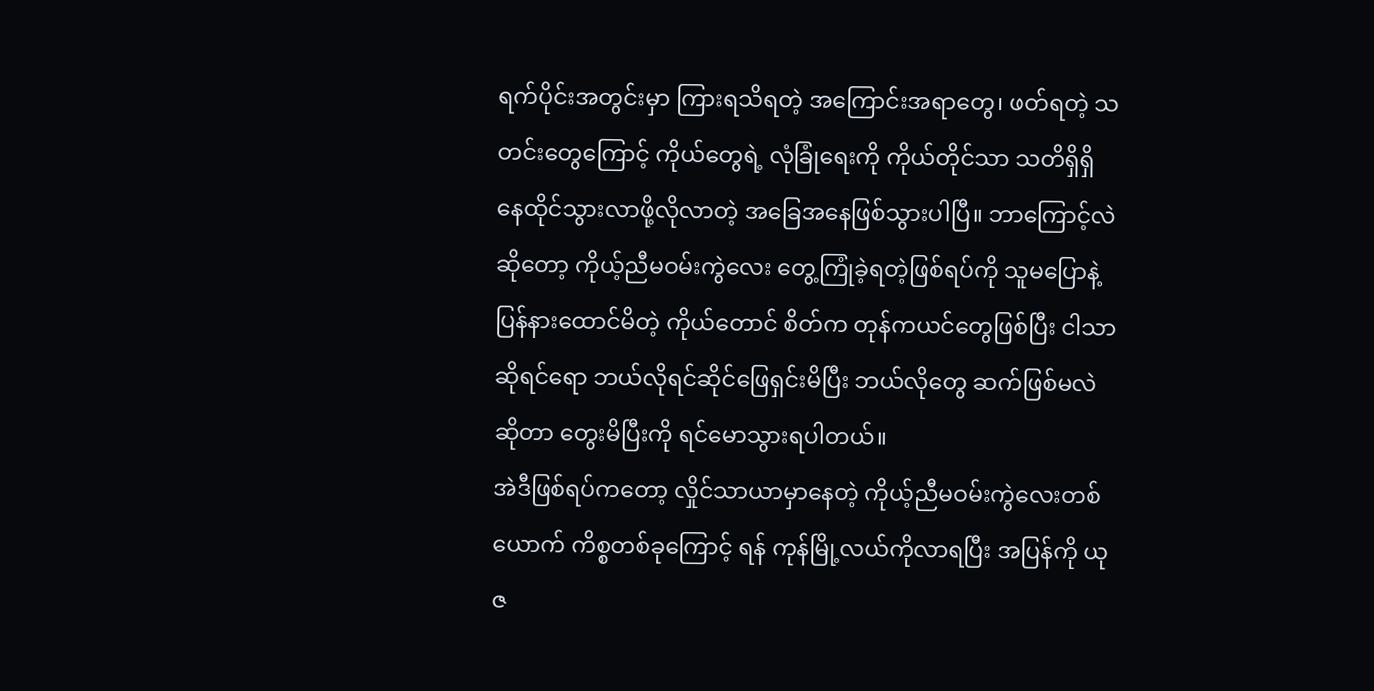ရက်ပိုင်းအတွင်းမှာ ကြားရသိရတဲ့ အကြောင်းအရာတွေ၊ ဖတ်ရတဲ့ သတင်းတွေကြောင့် ကိုယ်တွေရဲ့ လုံခြုံရေးကို ကိုယ်တိုင်သာ သတိရှိရှိ နေထိုင်သွားလာဖို့လိုလာတဲ့ အခြေအနေဖြစ်သွားပါပြီ။ ဘာကြောင့်လဲ ဆိုတော့ ကိုယ့်ညီမဝမ်းကွဲလေး တွေ့ကြုံခဲ့ရတဲ့ဖြစ်ရပ်ကို သူမပြောနဲ့ ပြန်နားထောင်မိတဲ့ ကိုယ်တောင် စိတ်က တုန်ကယင်တွေဖြစ်ပြီး ငါသာဆိုရင်ရော ဘယ်လိုရင်ဆိုင်ဖြေရှင်းမိပြီး ဘယ်လိုတွေ ဆက်ဖြစ်မလဲဆိုတာ တွေးမိပြီးကို ရင်မောသွားရပါတယ်။
အဲဒီဖြစ်ရပ်ကတော့ လှိုင်သာယာမှာနေတဲ့ ကိုယ့်ညီမဝမ်းကွဲလေးတစ်ယောက် ကိစ္စတစ်ခုကြောင့် ရန် ကုန်မြို့လယ်ကိုလာရပြီး အပြန်ကို ယုဇ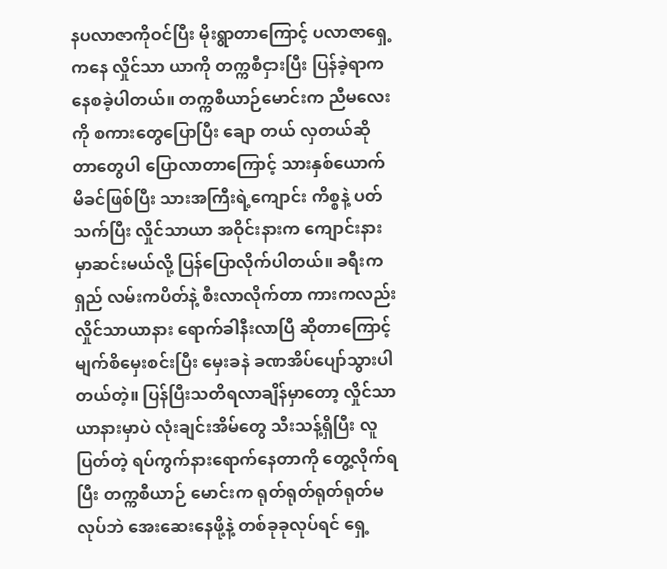နပလာဇာကိုဝင်ပြီး မိုးရွာတာကြောင့် ပလာဇာရှေ့ကနေ လှိုင်သာ ယာကို တက္ကစီငှားပြီး ပြန်ခဲ့ရာကနေစခဲ့ပါတယ်။ တက္ကစီယာဉ်မောင်းက ညီမလေးကို စကားတွေပြောပြီး ချော တယ် လှတယ်ဆိုတာတွေပါ ပြောလာတာကြောင့် သားနှစ်ယောက် မိခင်ဖြစ်ပြီး သားအကြီးရဲ့ကျောင်း ကိစ္စနဲ့ ပတ်သက်ပြီး လှိုင်သာယာ အဝိုင်းနားက ကျောင်းနားမှာဆင်းမယ်လို့ ပြန်ပြောလိုက်ပါတယ်။ ခရီးကရှည် လမ်းကပိတ်နဲ့ စီးလာလိုက်တာ ကားကလည်း လှိုင်သာယာနား ရောက်ခါနီးလာပြီ ဆိုတာကြောင့် မျက်စိမှေးစင်းပြီး မှေးခနဲ ခဏအိပ်ပျော်သွားပါတယ်တဲ့။ ပြန်ပြီးသတိရလာချိန်မှာတော့ လှိုင်သာယာနားမှာပဲ လုံးချင်းအိမ်တွေ သီးသန့်ရှိပြီး လူပြတ်တဲ့ ရပ်ကွက်နားရောက်နေတာကို တွေ့လိုက်ရပြီး တက္ကစီယာဉ် မောင်းက ရုတ်ရုတ်ရုတ်ရုတ်မလုပ်ဘဲ အေးဆေးနေဖို့နဲ့ တစ်ခုခုလုပ်ရင် ရှေ့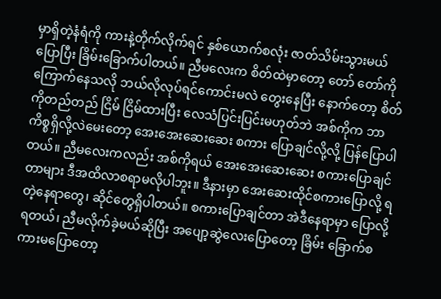မှာရှိတဲ့နံရံကို ကားနဲ့တိုက်လိုက်ရင် နှစ်ယောက်စလုံး ဇာတ်သိမ်းသွားမယ်ပြောပြီး ခြိမ်းခြောက်ပါတယ်။ ညီမလေးက စိတ်ထဲမှာတော့ တော် တော်ကို ကြောက်နေသလို ဘယ်လိုလုပ်ရင်ကောင်းမလဲ တွေးနေပြီး နောက်တော့ စိတ်ကိုတည်တည် ငြိမ် ငြိမ်ထားပြီး လေသံပြင်းပြင်းမဟုတ်ဘဲ အစ်ကိုက ဘာကိစ္စရှိလို့လဲမေးတော့ အေးအေးဆေးဆေး စကား ပြောချင်လို့လို့ ပြန်ပြောပါတယ်။ ညီမလေးကလည်း အစ်ကိုရယ် အေးအေးဆေးဆေး စကားပြောချင်တာများ ဒီအထိလာစရာမလိုပါဘူး။ ဒီနားမှာ အေးဆေးထိုင်စကားပြောလို့ ရတဲ့နေရာတွေ၊ ဆိုင်တွေရှိပါတယ်။ စကားပြောချင်တာ အဲဒီနေရာမှာ ပြောလို့ရတယ်၊ ညီမလိုက်ခဲ့မယ်ဆိုပြီး အပျော့ဆွဲလေးပြောတော့ ခြိမ်း ခြောက်စကားမပြောတော့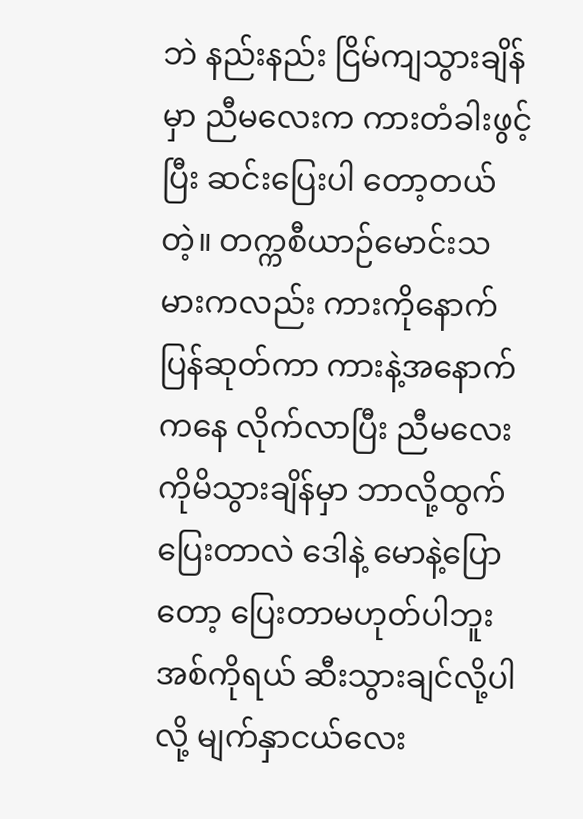ဘဲ နည်းနည်း ငြိမ်ကျသွားချိန်မှာ ညီမလေးက ကားတံခါးဖွင့်ပြီး ဆင်းပြေးပါ တော့တယ်တဲ့။ တက္ကစီယာဉ်မောင်းသမားကလည်း ကားကိုနောက်ပြန်ဆုတ်ကာ ကားနဲ့အနောက်ကနေ လိုက်လာပြီး ညီမလေးကိုမိသွားချိန်မှာ ဘာလို့ထွက်ပြေးတာလဲ ဒေါနဲ့ မောနဲ့ပြောတော့ ပြေးတာမဟုတ်ပါဘူး အစ်ကိုရယ် ဆီးသွားချင်လို့ပါလို့ မျက်နှာငယ်လေး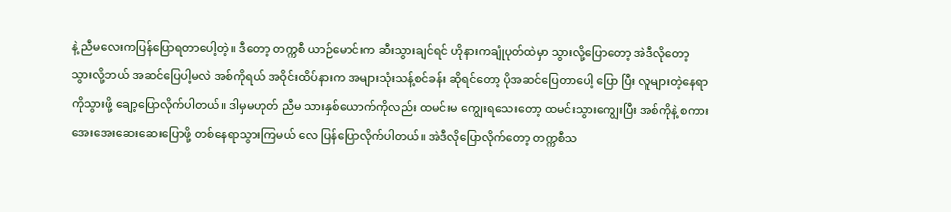နဲ့ ညီမလေးကပြန်ပြောရတာပေါ့တဲ့။ ဒီတော့ တက္ကစီ ယာဉ်မောင်းက ဆီးသွားချင်ရင် ဟိုနားကချုံပုတ်ထဲမှာ သွားလို့ပြောတော့ အဲဒီလိုတော့ သွားလို့ဘယ် အဆင်ပြေပါ့မလဲ အစ်ကိုရယ် အဝိုင်းထိပ်နားက အများသုံးသန့်စင်ခန်း ဆိုရင်တော့ ပိုအဆင်ပြေတာပေါ့ ပြော ပြီး လူများတဲ့နေရာကိုသွားဖို့ ချော့ပြောလိုက်ပါတယ်။ ဒါမှမဟုတ် ညီမ သားနှစ်ယောက်ကိုလည်း ထမင်းမ ကျွေးရသေးတော့ ထမင်းသွားကျွေးပြီး အစ်ကိုနဲ့ စကားအေးအေးဆေးဆေးပြောဖို့ တစ်နေရာသွားကြမယ် လေ ပြန်ပြောလိုက်ပါတယ်။ အဲဒီလိုပြောလိုက်တော့ တက္ကစီသ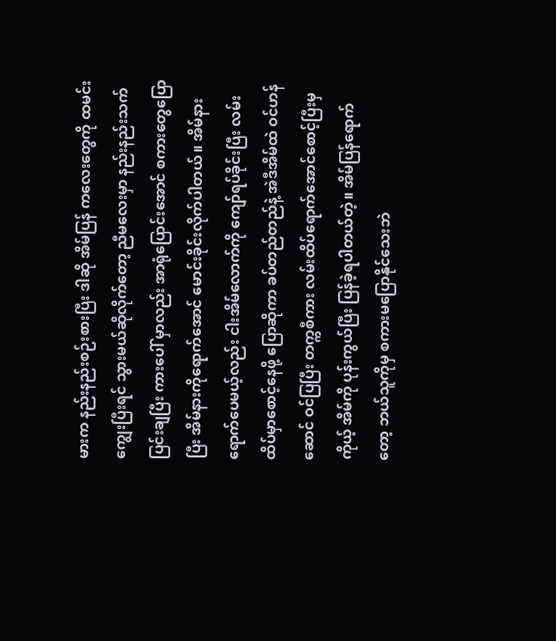မားက နည်းနည်းစဉ်းစားပြီး ဒါဆို အိမ်ပြန် ကလေးတွေကို ထမင်းကျွေးပြီးရင် သွားမယ်ဆိုလိုက်တော့ ညီမလေးမှာ နည်းနည်းသက်ပြင်းချပြီး ကားပေါ် မှာလည်း အာရုံပြောင်းအောင် စကားတွေပြောပြီး အိမ်နားကိုရောက်အောင် မောင်းခိုင်းလိုက်ပါတယ်။ အိမ်နားရောက်ပေမယ့်လည်း ငါးအိမ်လောက်ကို ကျော်ရပ်ခိုင်းပြီး လမ်းထိပ်မှာစောင့်နေဖို့ ပြောဆိုကာ ခပ်တည်တည်နဲ့ အဲဒီအိမ်ထဲ ဝင်ဟန်ဆောင် ဝင်ပြပြီး တက္ကစီကား လမ်းထိပ်ရောက်အောင်စောင့်ပြီးမှ ကိုယ့် အိမ်ကို ပုန်းကွယ်ပြီး ပြန်ခဲ့ရပါတယ်တဲ့။ အိမ်ပြန်ရောက်တော့ ဘယ်သူကိုမှ စကားမပြောနိုင်သေးဘဲ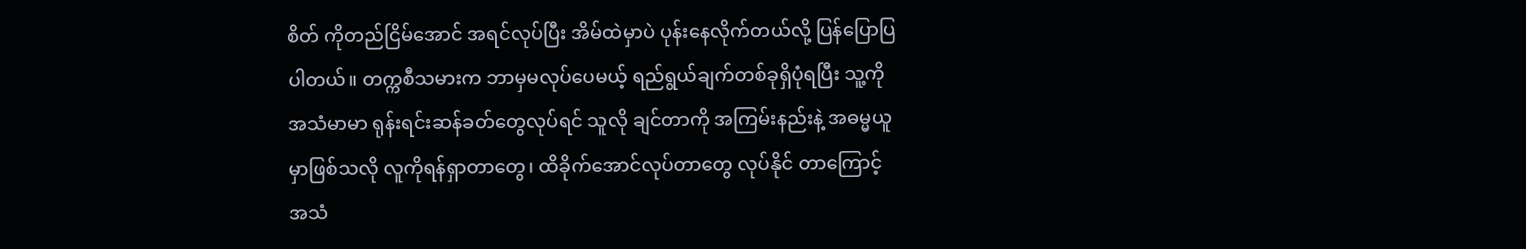စိတ် ကိုတည်ငြိမ်အောင် အရင်လုပ်ပြီး အိမ်ထဲမှာပဲ ပုန်းနေလိုက်တယ်လို့ ပြန်ပြောပြပါတယ်။ တက္ကစီသမားက ဘာမှမလုပ်ပေမယ့် ရည်ရွယ်ချက်တစ်ခုရှိပုံရပြီး သူ့ကို အသံမာမာ ရုန်းရင်းဆန်ခတ်တွေလုပ်ရင် သူလို ချင်တာကို အကြမ်းနည်းနဲ့ အဓမ္မယူမှာဖြစ်သလို လူကိုရန်ရှာတာတွေ၊ ထိခိုက်အောင်လုပ်တာတွေ လုပ်နိုင် တာကြောင့် အသံ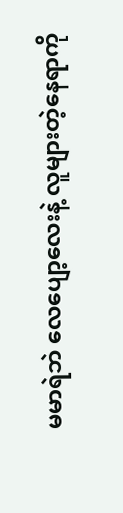မမာရဲဘဲ လေပျော့လေးနဲ့ လူများတဲ့နေရာကို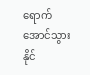ရောက်အောင်သွားနိုင်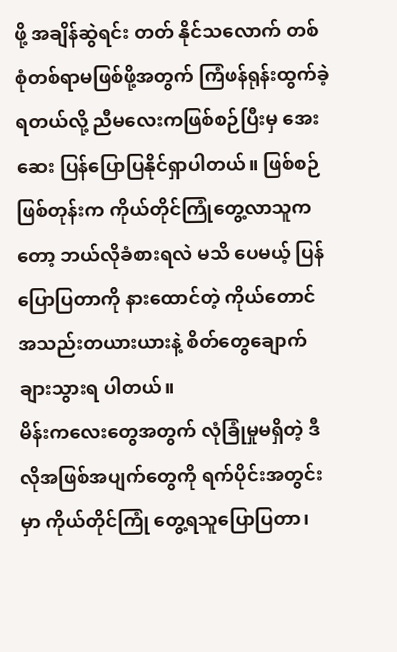ဖို့ အချိန်ဆွဲရင်း တတ် နိုင်သလောက် တစ်စုံတစ်ရာမဖြစ်ဖို့အတွက် ကြံဖန်ရုန်းထွက်ခဲ့ရတယ်လို့ ညီမလေးကဖြစ်စဉ်ပြီးမှ အေးဆေး ပြန်ပြောပြနိုင်ရှာပါတယ်။ ဖြစ်စဉ်ဖြစ်တုန်းက ကိုယ်တိုင်ကြုံတွေ့လာသူကတော့ ဘယ်လိုခံစားရလဲ မသိ ပေမယ့် ပြန်ပြောပြတာကို နားထောင်တဲ့ ကိုယ်တောင် အသည်းတယားယားနဲ့ စိတ်တွေချောက်ချားသွားရ ပါတယ်။
မိန်းကလေးတွေအတွက် လုံခြုံမှုမရှိတဲ့ ဒီလိုအဖြစ်အပျက်တွေကို ရက်ပိုင်းအတွင်းမှာ ကိုယ်တိုင်ကြုံ တွေ့ရသူပြောပြတာ၊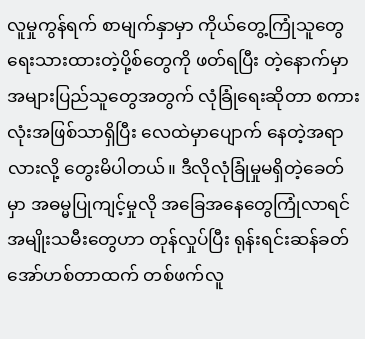လူမှုကွန်ရက် စာမျက်နှာမှာ ကိုယ်တွေ့ကြုံသူတွေ ရေးသားထားတဲ့ပို့စ်တွေကို ဖတ်ရပြီး တဲ့နောက်မှာ အများပြည်သူတွေအတွက် လုံခြုံရေးဆိုတာ စကားလုံးအဖြစ်သာရှိပြီး လေထဲမှာပျောက် နေတဲ့အရာလားလို့ တွေးမိပါတယ်။ ဒီလိုလုံခြုံမှုမရှိတဲ့ခေတ်မှာ အဓမ္မပြုကျင့်မှုလို အခြေအနေတွေကြုံလာရင် အမျိုးသမီးတွေဟာ တုန်လှုပ်ပြီး ရုန်းရင်းဆန်ခတ် အော်ဟစ်တာထက် တစ်ဖက်လူ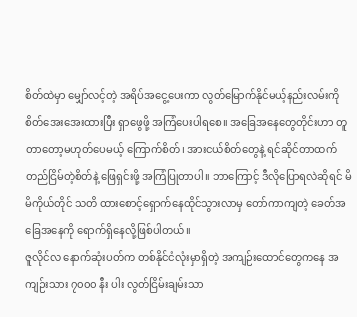စိတ်ထဲမှာ မျှော်လင့်တဲ့ အရိပ်အငွေ့ပေးကာ လွတ်မြောက်နိုင်မယ့်နည်းလမ်းကို စိတ်အေးအေးထားပြီး ရှာဖွေဖို့ အကြံပေးပါရစေ။ အခြေအနေတွေတိုင်းဟာ တူတာတော့မဟုတ်ပေမယ့် ကြောက်စိတ်၊ အားငယ်စိတ်တွေနဲ့ ရင်ဆိုင်တာထက် တည်ငြိမ်တဲ့စိတ်နဲ့ ဖြေရှင်းဖို့ အကြံပြုတာပါ။ ဘာကြောင့် ဒီလိုပြောရလဲဆိုရင် မိမိကိုယ်တိုင် သတိ ထားစောင့်ရှောက်နေထိုင်သွားလာမှ တော်ကာကျတဲ့ ခေတ်အခြေအနေကို ရောက်ရှိနေလို့ဖြစ်ပါတယ်။
ဇူလိုင်လ နောက်ဆုံးပတ်က တစ်နိုင်ငံလုံးမှာရှိတဲ့ အကျဉ်းထောင်တွေကနေ အကျဉ်းသား ၇၀၀၀ နီး ပါး လွတ်ငြိမ်းချမ်းသာ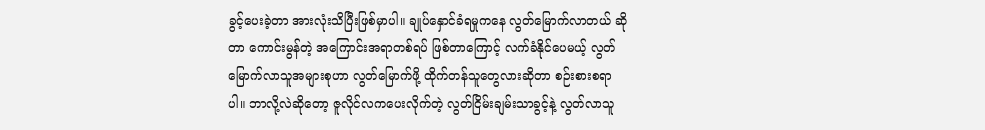ခွင့်ပေးခဲ့တာ အားလုံးသိပြီးဖြစ်မှာပါ။ ချုပ်နှောင်ခံရမှုကနေ လွတ်မြောက်လာတယ် ဆိုတာ ကောင်းမွန်တဲ့ အကြောင်းအရာတစ်ရပ် ဖြစ်တာကြောင့် လက်ခံနိုင်ပေမယ့် လွတ်မြောက်လာသူအများစုဟာ လွတ်မြောက်ဖို့ ထိုက်တန်သူတွေလားဆိုတာ စဉ်းစားစရာပါ။ ဘာလို့လဲဆိုတော့ ဇူလိုင်လကပေးလိုက်တဲ့ လွတ်ငြိမ်းချမ်းသာခွင့်နဲ့ လွတ်လာသူ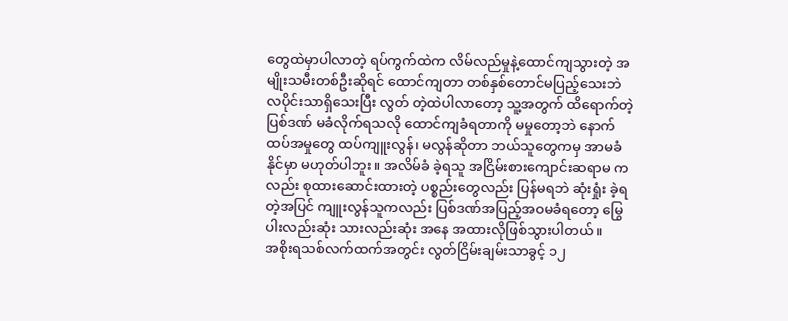တွေထဲမှာပါလာတဲ့ ရပ်ကွက်ထဲက လိမ်လည်မှုနဲ့ထောင်ကျသွားတဲ့ အမျိုးသမီးတစ်ဦးဆိုရင် ထောင်ကျတာ တစ်နှစ်တောင်မပြည့်သေးဘဲ လပိုင်းသာရှိသေးပြီး လွတ် တဲ့ထဲပါလာတော့ သူ့အတွက် ထိရောက်တဲ့ပြစ်ဒဏ် မခံလိုက်ရသလို ထောင်ကျခံရတာကို မမှုတော့ဘဲ နောက်ထပ်အမှုတွေ ထပ်ကျူးလွန်၊ မလွန်ဆိုတာ ဘယ်သူတွေကမှ အာမခံနိုင်မှာ မဟုတ်ပါဘူး။ အလိမ်ခံ ခဲ့ရသူ အငြိမ်းစားကျောင်းဆရာမ ကလည်း စုထားဆောင်းထားတဲ့ ပစ္စည်းတွေလည်း ပြန်မရဘဲ ဆုံးရှုံး ခဲ့ရတဲ့အပြင် ကျူးလွန်သူကလည်း ပြစ်ဒဏ်အပြည့်အဝမခံရတော့ မြွေပါးလည်းဆုံး သားလည်းဆုံး အနေ အထားလိုဖြစ်သွားပါတယ်။
အစိုးရသစ်လက်ထက်အတွင်း လွတ်ငြိမ်းချမ်းသာခွင့် ၁၂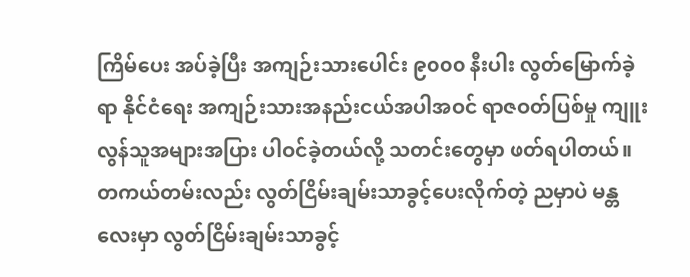ကြိမ်ပေး အပ်ခဲ့ပြီး အကျဉ်းသားပေါင်း ၉၀၀၀ နီးပါး လွတ်မြောက်ခဲ့ရာ နိုင်ငံရေး အကျဉ်းသားအနည်းငယ်အပါအဝင် ရာဇဝတ်ပြစ်မှု ကျူးလွန်သူအများအပြား ပါဝင်ခဲ့တယ်လို့ သတင်းတွေမှာ ဖတ်ရပါတယ်။ တကယ်တမ်းလည်း လွတ်ငြိမ်းချမ်းသာခွင့်ပေးလိုက်တဲ့ ညမှာပဲ မန္တလေးမှာ လွတ်ငြိမ်းချမ်းသာခွင့်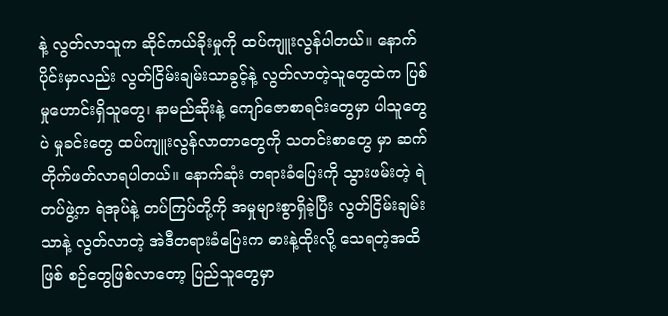နဲ့ လွတ်လာသူက ဆိုင်ကယ်ခိုးမှုကို ထပ်ကျူးလွန်ပါတယ်။ နောက်ပိုင်းမှာလည်း လွတ်ငြိမ်းချမ်းသာခွင့်နဲ့ လွတ်လာတဲ့သူတွေထဲက ပြစ်မှုဟောင်းရှိသူတွေ၊ နာမည်ဆိုးနဲ့ ကျော်ဇောစာရင်းတွေမှာ ပါသူတွေပဲ မှုခင်းတွေ ထပ်ကျူးလွန်လာတာတွေကို သတင်းစာတွေ မှာ ဆက်တိုက်ဖတ်လာရပါတယ်။ နောက်ဆုံး တရားခံပြေးကို သွားဖမ်းတဲ့ ရဲတပ်ဖွဲ့က ရဲအုပ်နဲ့ တပ်ကြပ်တို့ကို အမှုများစွာရှိခဲ့ပြီး လွတ်ငြိမ်းချမ်းသာနဲ့ လွတ်လာတဲ့ အဲဒီတရားခံပြေးက ဓားနဲ့ထိုးလို့ သေရတဲ့အထိ ဖြစ် စဉ်တွေဖြစ်လာတော့ ပြည်သူတွေမှာ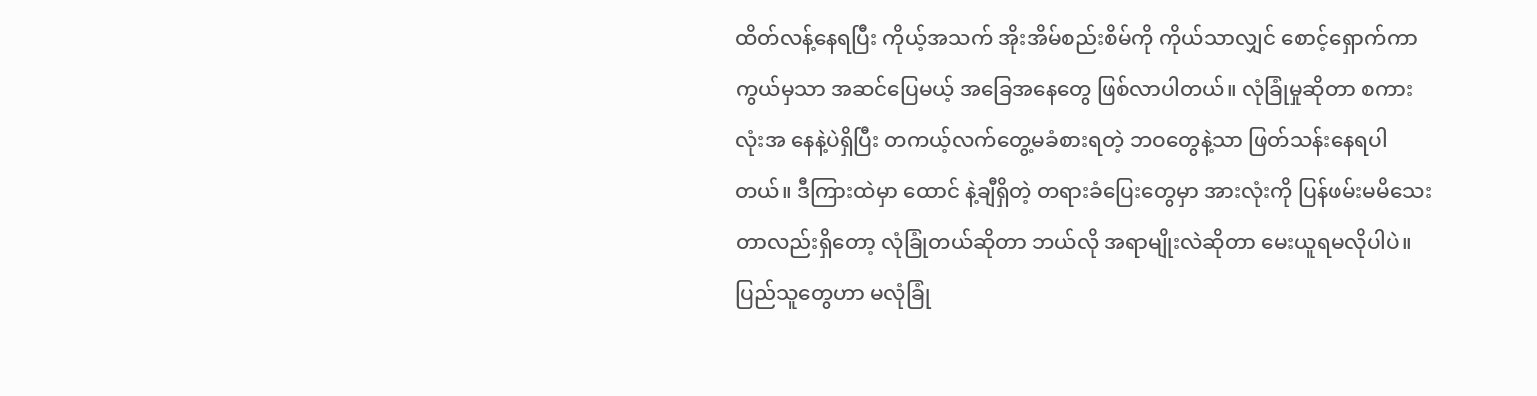ထိတ်လန့်နေရပြီး ကိုယ့်အသက် အိုးအိမ်စည်းစိမ်ကို ကိုယ်သာလျှင် စောင့်ရှောက်ကာကွယ်မှသာ အဆင်ပြေမယ့် အခြေအနေတွေ ဖြစ်လာပါတယ်။ လုံခြုံမှုဆိုတာ စကားလုံးအ နေနဲ့ပဲရှိပြီး တကယ့်လက်တွေ့မခံစားရတဲ့ ဘဝတွေနဲ့သာ ဖြတ်သန်းနေရပါတယ်။ ဒီကြားထဲမှာ ထောင် နဲ့ချီရှိတဲ့ တရားခံပြေးတွေမှာ အားလုံးကို ပြန်ဖမ်းမမိသေးတာလည်းရှိတော့ လုံခြုံတယ်ဆိုတာ ဘယ်လို အရာမျိုးလဲဆိုတာ မေးယူရမလိုပါပဲ။
ပြည်သူတွေဟာ မလုံခြုံ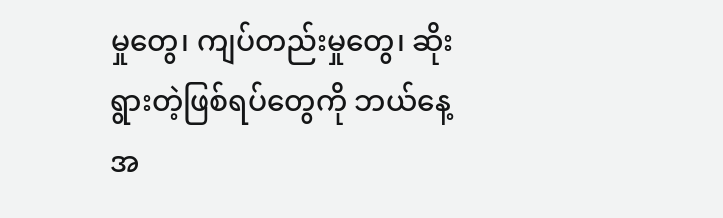မှုတွေ၊ ကျပ်တည်းမှုတွေ၊ ဆိုးရွားတဲ့ဖြစ်ရပ်တွေကို ဘယ်နေ့အ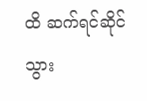ထိ ဆက်ရင်ဆိုင် သွား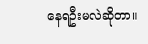နေရဦးမလဲဆိုတာ။